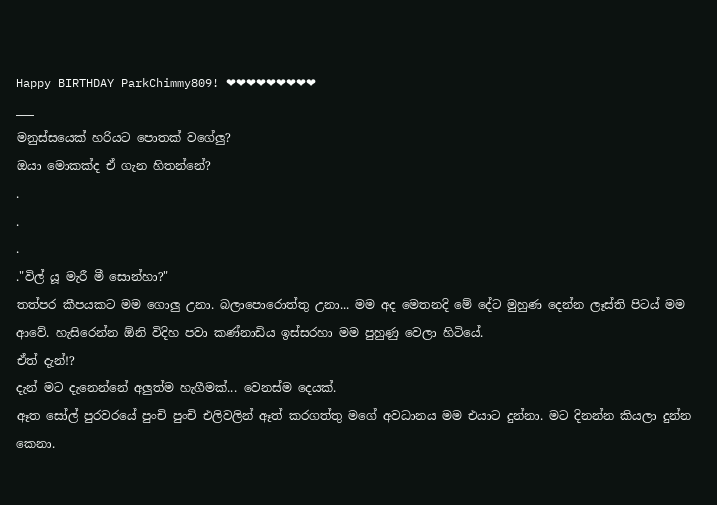Happy BIRTHDAY ParkChimmy809! ❤❤❤❤❤❤❤❤❤
___
මනුස්සයෙක් හරියට පොතක් වගේලු?
ඔයා මොකක්ද ඒ ගැන හිතන්නේ?
.
.
.
."විල් යූ මැරී මී සොන්හා?"
තත්පර කීපයකට මම ගොලු උනා. බලාපොරොත්තු උනා... මම අද මෙතනදි මේ දේට මුහුණ දෙන්න ලෑස්ති පිටය් මම ආවේ. හැසිරෙන්න ඕනි විදිහ පවා කණ්නාඩිය ඉස්සරහා මම පුහුණු වෙලා හිටියේ.
ඒත් දැන්!?
දැන් මට දැනෙන්නේ අලුත්ම හැගීමක්... වෙනස්ම දෙයක්.
ඈත සෝල් පුරවරයේ පුංචි පුංචි එලිවලින් ඈත් කරගත්තු මගේ අවධානය මම එයාට දුන්නා. මට දිනන්න කියලා දුන්න කෙනා.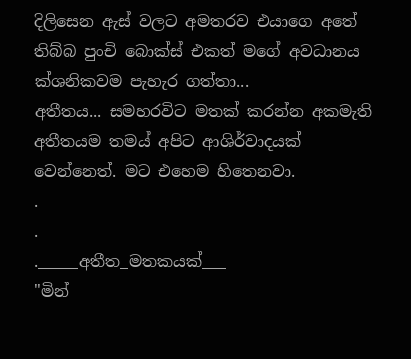දිලිසෙන ඇස් වලට අමතරව එයාගෙ අතේ තිබ්බ පුංචි බොක්ස් එකත් මගේ අවධානය ක්ශනිකවම පැහැර ගත්තා...
අතීතය... සමහරවිට මතක් කරන්න අකමැති අතීතයම තමය් අපිට ආශිර්වාදයක් වෙන්නෙත්. මට එහෙම හිතෙනවා.
.
.
._____අතීත_මතකයක්___
"මින්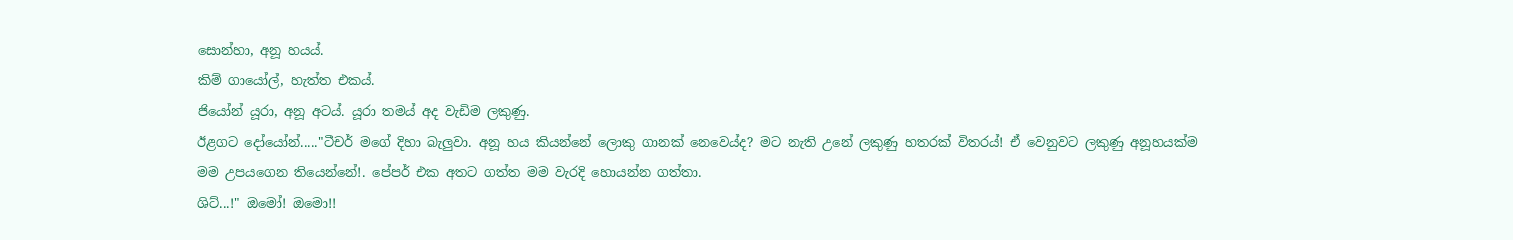සොන්හා, අනූ හයය්.
කිම් ගායෝල්, හැත්ත එකය්.
ජියෝන් යූරා, අනූ අටය්. යූරා තමය් අද වැඩිම ලකුණු.
ඊළගට දෝයෝන්....."ටීචර් මගේ දිහා බැලුවා. අනූ හය කියන්නේ ලොකු ගානක් නෙවෙය්ද? මට නැති උනේ ලකුණු හතරක් විතරය්! ඒ වෙනුවට ලකුණු අනූහයක්ම මම උපයගෙන තියෙන්නේ!. පේපර් එක අතට ගත්ත මම වැරදි හොයන්න ගත්තා.
ශිට්...!" ඔමෝ! ඔමො!!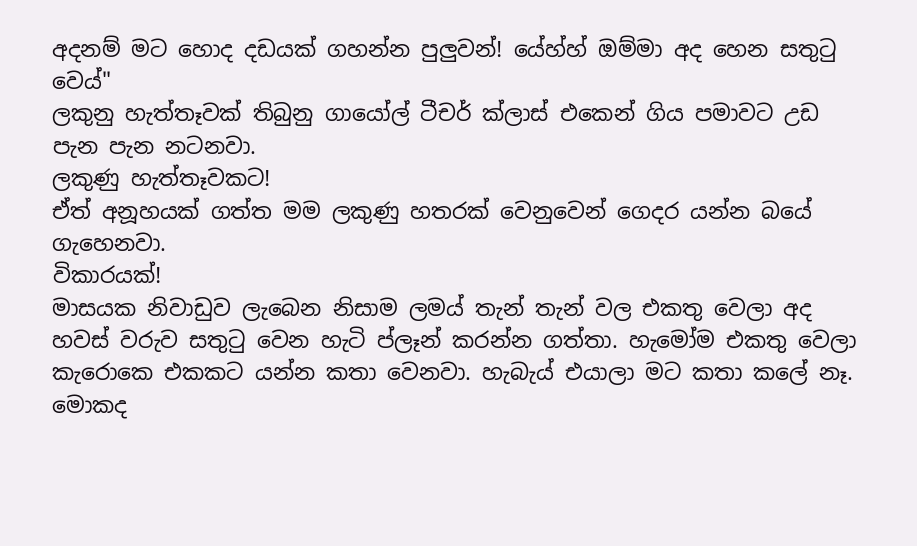අදනම් මට හොද දඩයක් ගහන්න පුලුවන්! යේහ්හ් ඔම්මා අද හෙන සතුටු වෙය්"
ලකුනු හැත්තෑවක් තිබුනු ගායෝල් ටීචර් ක්ලාස් එකෙන් ගිය පමාවට උඩ පැන පැන නටනවා.
ලකුණු හැත්තෑවකට!
ඒත් අනූහයක් ගත්ත මම ලකුණු හතරක් වෙනුවෙන් ගෙදර යන්න බයේ ගැහෙනවා.
විකාරයක්!
මාසයක නිවාඩුව ලැබෙන නිසාම ලමය් තැන් තැන් වල එකතු වෙලා අද හවස් වරුව සතුටු වෙන හැටි ප්ලෑන් කරන්න ගත්තා. හැමෝම එකතු වෙලා කැරොකෙ එකකට යන්න කතා වෙනවා. හැබැය් එයාලා මට කතා කලේ නෑ. මොකද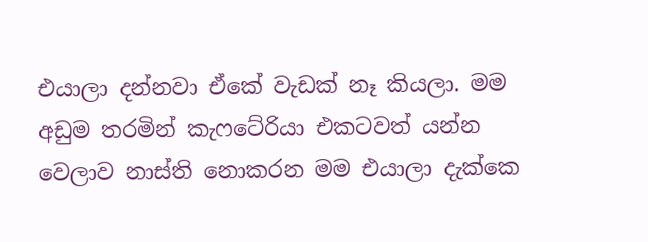එයාලා දන්නවා ඒකේ වැඩක් නෑ කියලා. මම අඩුම තරමින් කැෆටේරියා එකටවත් යන්න වෙලාව නාස්ති නොකරන මම එයාලා දැක්කෙ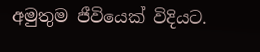අමුතුම ජීවියෙක් විදියට.